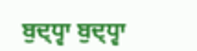ਬੁਦ੍ਧ੍ਵਾ ਬੁਦ੍ਧ੍ਵਾ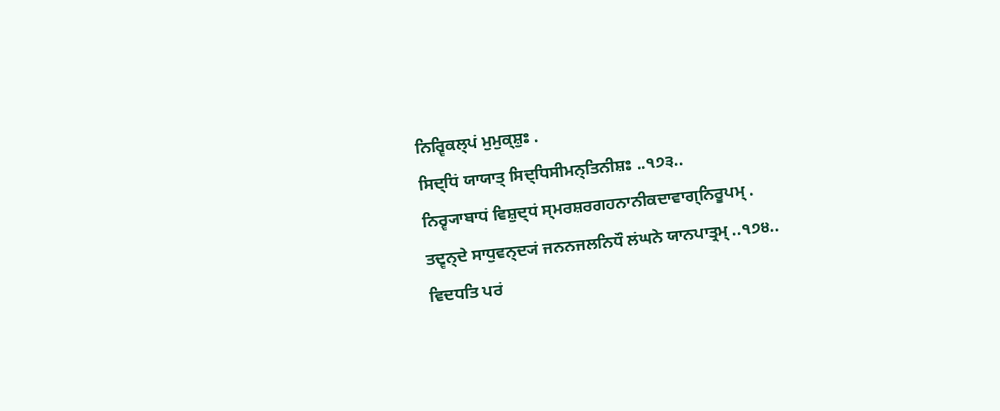ਨਿਰ੍ਵਿਕਲ੍ਪਂ ਮੁਮੁਕ੍ਸ਼ੁਃ .
ਸਿਦ੍ਧਿਂ ਯਾਯਾਤ੍ ਸਿਦ੍ਧਿਸੀਮਨ੍ਤਿਨੀਸ਼ਃ ..੧੭੩..
ਨਿਰ੍ਵ੍ਯਾਬਾਧਂ ਵਿਸ਼ੁਦ੍ਧਂ ਸ੍ਮਰਸ਼ਰਗਹਨਾਨੀਕਦਾਵਾਗ੍ਨਿਰੂਪਮ੍ .
ਤਦ੍ਵਨ੍ਦੇ ਸਾਧੁਵਨ੍ਦ੍ਯਂ ਜਨਨਜਲਨਿਧੌ ਲਂਘਨੇ ਯਾਨਪਾਤ੍ਰਮ੍ ..੧੭੪..
ਵਿਦਧਤਿ ਪਰਂ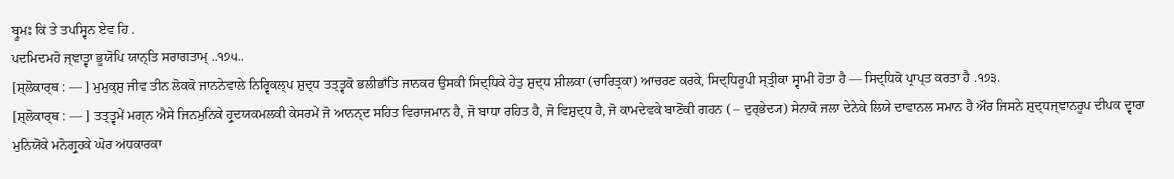ਬ੍ਰੂਮਃ ਕਿਂ ਤੇ ਤਪਸ੍ਵਿਨ ਏਵ ਹਿ .
ਪਦਮਿਦਮਹੋ ਜ੍ਞਾਤ੍ਵਾ ਭੂਯੋਪਿ ਯਾਨ੍ਤਿ ਸਰਾਗਤਾਮ੍ ..੧੭੫..
[ਸ਼੍ਲੋਕਾਰ੍ਥ : — ] ਮੁਮੁਕ੍ਸ਼ੁ ਜੀਵ ਤੀਨ ਲੋਕਕੋ ਜਾਨਨੇਵਾਲੇ ਨਿਰ੍ਵਿਕਲ੍ਪ ਸ਼ੁਦ੍ਧ ਤਤ੍ਤ੍ਵਕੋ ਭਲੀਭਾਁਤਿ ਜਾਨਕਰ ਉਸਕੀ ਸਿਦ੍ਧਿਕੇ ਹੇਤੁ ਸ਼ੁਦ੍ਧ ਸ਼ੀਲਕਾ (ਚਾਰਿਤ੍ਰਕਾ) ਆਚਰਣ ਕਰਕੇ, ਸਿਦ੍ਧਿਰੂਪੀ ਸ੍ਤ੍ਰੀਕਾ ਸ੍ਵਾਮੀ ਹੋਤਾ ਹੈ — ਸਿਦ੍ਧਿਕੋ ਪ੍ਰਾਪ੍ਤ ਕਰਤਾ ਹੈ .੧੭੩.
[ਸ਼੍ਲੋਕਾਰ੍ਥ : — ] ਤਤ੍ਤ੍ਵਮੇਂ ਮਗ੍ਨ ਐਸੇ ਜਿਨਮੁਨਿਕੇ ਹ੍ਰੁਦਯਕਮਲਕੀ ਕੇਸਰਮੇਂ ਜੋ ਆਨਨ੍ਦ ਸਹਿਤ ਵਿਰਾਜਮਾਨ ਹੈ, ਜੋ ਬਾਧਾ ਰਹਿਤ ਹੈ, ਜੋ ਵਿਸ਼ੁਦ੍ਧ ਹੈ, ਜੋ ਕਾਮਦੇਵਕੇ ਬਾਣੋਂਕੀ ਗਹਨ ( – ਦੁਰ੍ਭੇਦ੍ਯ) ਸੇਨਾਕੋ ਜਲਾ ਦੇਨੇਕੇ ਲਿਯੇ ਦਾਵਾਨਲ ਸਮਾਨ ਹੈ ਔਰ ਜਿਸਨੇ ਸ਼ੁਦ੍ਧਜ੍ਞਾਨਰੂਪ ਦੀਪਕ ਦ੍ਵਾਰਾ ਮੁਨਿਯੋਂਕੇ ਮਨੋਗ੍ਰੁਹਕੇ ਘੋਰ ਅਂਧਕਾਰਕਾ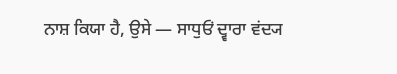ਨਾਸ਼ ਕਿਯਾ ਹੈ, ਉਸੇ — ਸਾਧੁਓਂ ਦ੍ਵਾਰਾ ਵਂਦ੍ਯ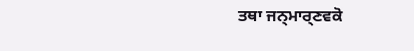ਤਥਾ ਜਨ੍ਮਾਰ੍ਣਵਕੋ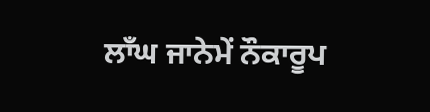ਲਾਁਘ ਜਾਨੇਮੇਂ ਨੌਕਾਰੂਪ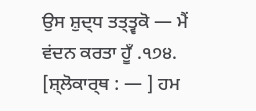ਉਸ ਸ਼ੁਦ੍ਧ ਤਤ੍ਤ੍ਵਕੋ — ਮੈਂ ਵਂਦਨ ਕਰਤਾ ਹੂਁ .੧੭੪.
[ਸ਼੍ਲੋਕਾਰ੍ਥ : — ] ਹਮ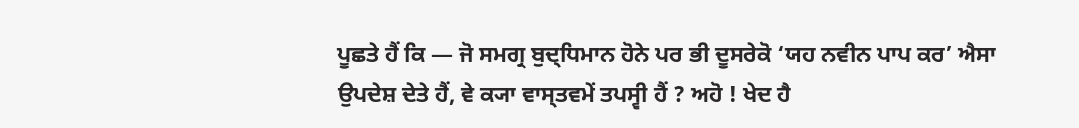ਪੂਛਤੇ ਹੈਂ ਕਿ — ਜੋ ਸਮਗ੍ਰ ਬੁਦ੍ਧਿਮਾਨ ਹੋਨੇ ਪਰ ਭੀ ਦੂਸਰੇਕੋ ‘ਯਹ ਨਵੀਨ ਪਾਪ ਕਰ’ ਐਸਾ ਉਪਦੇਸ਼ ਦੇਤੇ ਹੈਂ, ਵੇ ਕ੍ਯਾ ਵਾਸ੍ਤਵਮੇਂ ਤਪਸ੍ਵੀ ਹੈਂ ? ਅਹੋ ! ਖੇਦ ਹੈ